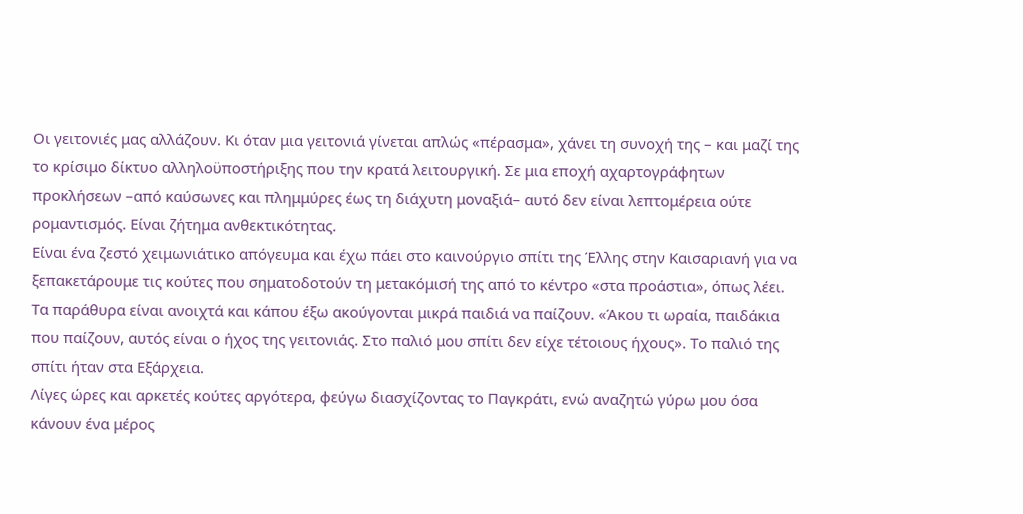Οι γειτονιές μας αλλάζουν. Κι όταν μια γειτονιά γίνεται απλώς «πέρασμα», χάνει τη συνοχή της – και μαζί της το κρίσιμο δίκτυο αλληλοϋποστήριξης που την κρατά λειτουργική. Σε μια εποχή αχαρτογράφητων προκλήσεων –από καύσωνες και πλημμύρες έως τη διάχυτη μοναξιά– αυτό δεν είναι λεπτομέρεια ούτε ρομαντισμός. Είναι ζήτημα ανθεκτικότητας.
Είναι ένα ζεστό χειμωνιάτικο απόγευμα και έχω πάει στο καινούργιο σπίτι της Έλλης στην Καισαριανή για να ξεπακετάρουμε τις κούτες που σηματοδοτούν τη μετακόμισή της από το κέντρο «στα προάστια», όπως λέει. Τα παράθυρα είναι ανοιχτά και κάπου έξω ακούγονται μικρά παιδιά να παίζουν. «Άκου τι ωραία, παιδάκια που παίζουν, αυτός είναι ο ήχος της γειτονιάς. Στο παλιό μου σπίτι δεν είχε τέτοιους ήχους». Το παλιό της σπίτι ήταν στα Εξάρχεια.
Λίγες ώρες και αρκετές κούτες αργότερα, φεύγω διασχίζοντας το Παγκράτι, ενώ αναζητώ γύρω μου όσα κάνουν ένα μέρος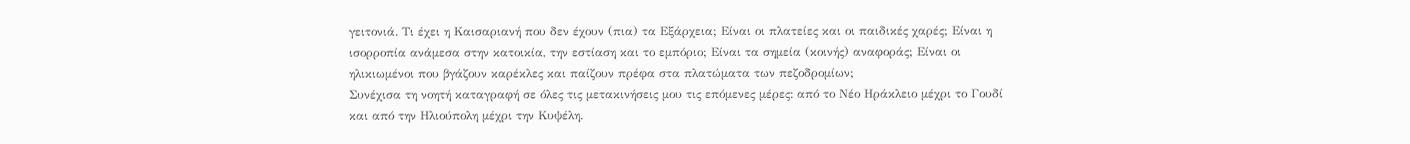γειτονιά. Τι έχει η Καισαριανή που δεν έχουν (πια) τα Εξάρχεια; Είναι οι πλατείες και οι παιδικές χαρές; Είναι η ισορροπία ανάμεσα στην κατοικία, την εστίαση και το εμπόριο; Είναι τα σημεία (κοινής) αναφοράς; Είναι οι ηλικιωμένοι που βγάζουν καρέκλες και παίζουν πρέφα στα πλατώματα των πεζοδρομίων;
Συνέχισα τη νοητή καταγραφή σε όλες τις μετακινήσεις μου τις επόμενες μέρες: από το Νέο Ηράκλειο μέχρι το Γουδί και από την Ηλιούπολη μέχρι την Κυψέλη.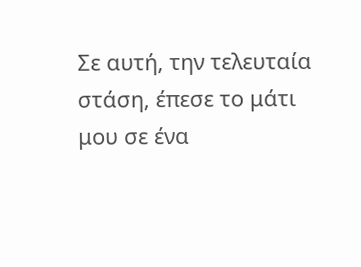Σε αυτή, την τελευταία στάση, έπεσε το μάτι μου σε ένα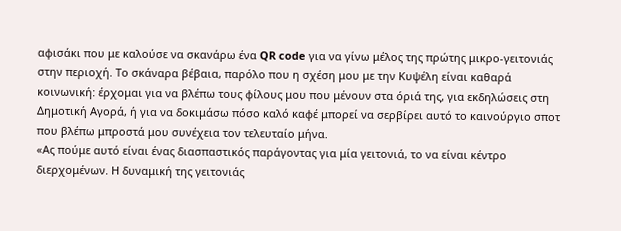αφισάκι που με καλούσε να σκανάρω ένα QR code για να γίνω μέλος της πρώτης μικρο-γειτονιάς στην περιοχή. Το σκάναρα βέβαια, παρόλο που η σχέση μου με την Κυψέλη είναι καθαρά κοινωνική: έρχομαι για να βλέπω τους φίλους μου που μένουν στα όριά της, για εκδηλώσεις στη Δημοτική Αγορά, ή για να δοκιμάσω πόσο καλό καφέ μπορεί να σερβίρει αυτό το καινούργιο σποτ που βλέπω μπροστά μου συνέχεια τον τελευταίο μήνα.
«Ας πούμε αυτό είναι ένας διασπαστικός παράγοντας για μία γειτονιά, το να είναι κέντρο διερχομένων. Η δυναμική της γειτονιάς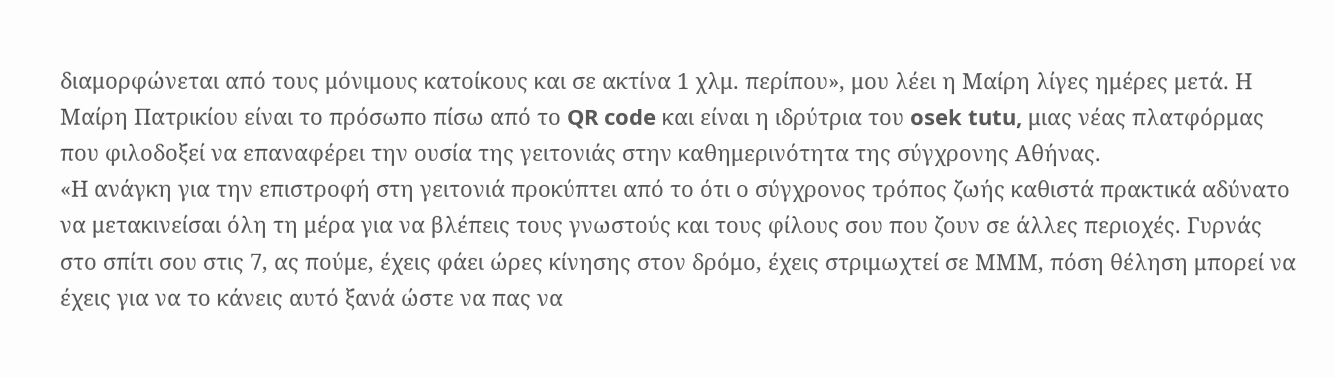διαμορφώνεται από τους μόνιμους κατοίκους και σε ακτίνα 1 χλμ. περίπου», μου λέει η Μαίρη λίγες ημέρες μετά. Η Μαίρη Πατρικίου είναι το πρόσωπο πίσω από το QR code και είναι η ιδρύτρια του osek tutu, μιας νέας πλατφόρμας που φιλοδοξεί να επαναφέρει την ουσία της γειτονιάς στην καθημερινότητα της σύγχρονης Αθήνας.
«Η ανάγκη για την επιστροφή στη γειτονιά προκύπτει από το ότι ο σύγχρονος τρόπος ζωής καθιστά πρακτικά αδύνατο να μετακινείσαι όλη τη μέρα για να βλέπεις τους γνωστούς και τους φίλους σου που ζουν σε άλλες περιοχές. Γυρνάς στο σπίτι σου στις 7, ας πούμε, έχεις φάει ώρες κίνησης στον δρόμο, έχεις στριμωχτεί σε ΜΜΜ, πόση θέληση μπορεί να έχεις για να το κάνεις αυτό ξανά ώστε να πας να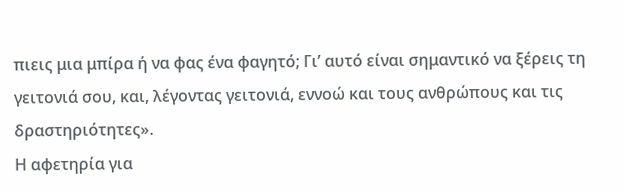πιεις μια μπίρα ή να φας ένα φαγητό; Γι’ αυτό είναι σημαντικό να ξέρεις τη γειτονιά σου, και, λέγοντας γειτονιά, εννοώ και τους ανθρώπους και τις δραστηριότητες».
Η αφετηρία για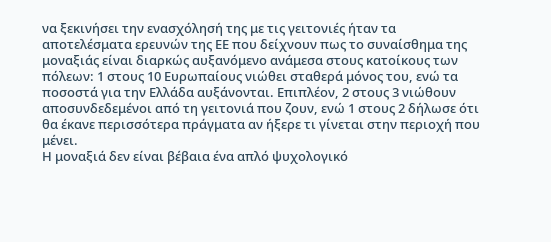να ξεκινήσει την ενασχόλησή της με τις γειτονιές ήταν τα αποτελέσματα ερευνών της ΕΕ που δείχνουν πως το συναίσθημα της μοναξιάς είναι διαρκώς αυξανόμενο ανάμεσα στους κατοίκους των πόλεων: 1 στους 10 Ευρωπαίους νιώθει σταθερά μόνος του, ενώ τα ποσοστά για την Ελλάδα αυξάνονται. Επιπλέον, 2 στους 3 νιώθουν αποσυνδεδεμένοι από τη γειτονιά που ζουν, ενώ 1 στους 2 δήλωσε ότι θα έκανε περισσότερα πράγματα αν ήξερε τι γίνεται στην περιοχή που μένει.
Η μοναξιά δεν είναι βέβαια ένα απλό ψυχολογικό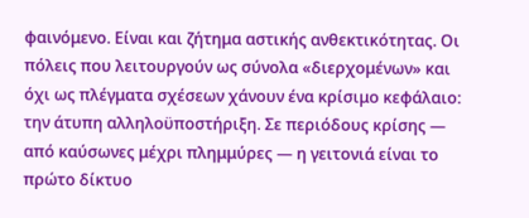φαινόμενο. Είναι και ζήτημα αστικής ανθεκτικότητας. Οι πόλεις που λειτουργούν ως σύνολα «διερχομένων» και όχι ως πλέγματα σχέσεων χάνουν ένα κρίσιμο κεφάλαιο: την άτυπη αλληλοϋποστήριξη. Σε περιόδους κρίσης — από καύσωνες μέχρι πλημμύρες — η γειτονιά είναι το πρώτο δίκτυο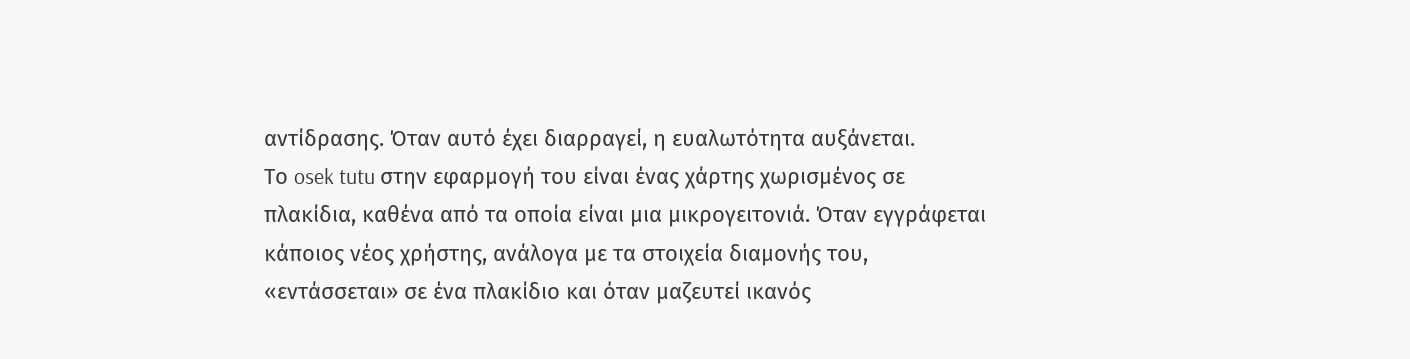αντίδρασης. Όταν αυτό έχει διαρραγεί, η ευαλωτότητα αυξάνεται.
Το osek tutu στην εφαρμογή του είναι ένας χάρτης χωρισμένος σε πλακίδια, καθένα από τα οποία είναι μια μικρογειτονιά. Όταν εγγράφεται κάποιος νέος χρήστης, ανάλογα με τα στοιχεία διαμονής του, «εντάσσεται» σε ένα πλακίδιο και όταν μαζευτεί ικανός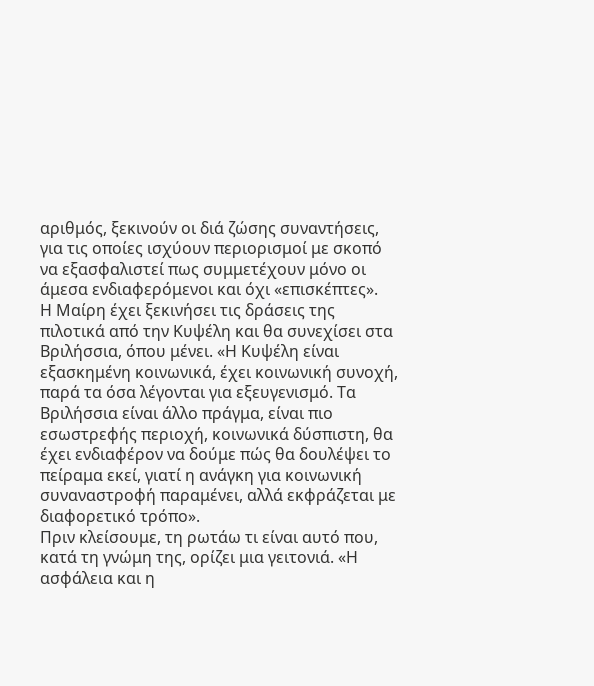αριθμός, ξεκινούν οι διά ζώσης συναντήσεις, για τις οποίες ισχύουν περιορισμοί με σκοπό να εξασφαλιστεί πως συμμετέχουν μόνο οι άμεσα ενδιαφερόμενοι και όχι «επισκέπτες».
Η Μαίρη έχει ξεκινήσει τις δράσεις της πιλοτικά από την Κυψέλη και θα συνεχίσει στα Βριλήσσια, όπου μένει. «Η Κυψέλη είναι εξασκημένη κοινωνικά, έχει κοινωνική συνοχή, παρά τα όσα λέγονται για εξευγενισμό. Τα Βριλήσσια είναι άλλο πράγμα, είναι πιο εσωστρεφής περιοχή, κοινωνικά δύσπιστη, θα έχει ενδιαφέρον να δούμε πώς θα δουλέψει το πείραμα εκεί, γιατί η ανάγκη για κοινωνική συναναστροφή παραμένει, αλλά εκφράζεται με διαφορετικό τρόπο».
Πριν κλείσουμε, τη ρωτάω τι είναι αυτό που, κατά τη γνώμη της, ορίζει μια γειτονιά. «Η ασφάλεια και η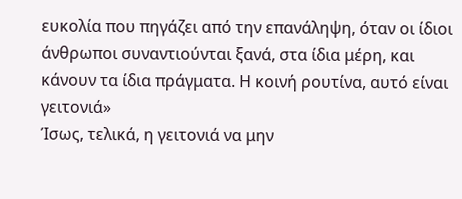ευκολία που πηγάζει από την επανάληψη, όταν οι ίδιοι άνθρωποι συναντιούνται ξανά, στα ίδια μέρη, και κάνουν τα ίδια πράγματα. Η κοινή ρουτίνα, αυτό είναι γειτονιά»
Ίσως, τελικά, η γειτονιά να μην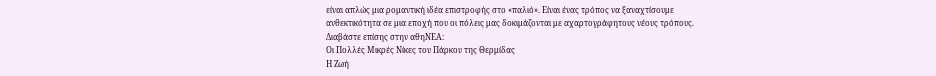είναι απλώς μια ρομαντική ιδέα επιστροφής στο «παλιό». Είναι ένας τρόπος να ξαναχτίσουμε ανθεκτικότητα σε μια εποχή που οι πόλεις μας δοκιμάζονται με αχαρτογράφητους νέους τρόπους.
Διαβάστε επίσης στην αθηΝΕΑ:
Οι Πολλές Μικρές Νίκες του Πάρκου της Θερμίδας
Η Ζωή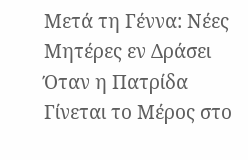Μετά τη Γέννα: Νέες Μητέρες εν Δράσει
Όταν η Πατρίδα Γίνεται το Μέρος στο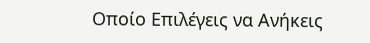Οποίο Επιλέγεις να Ανήκεις